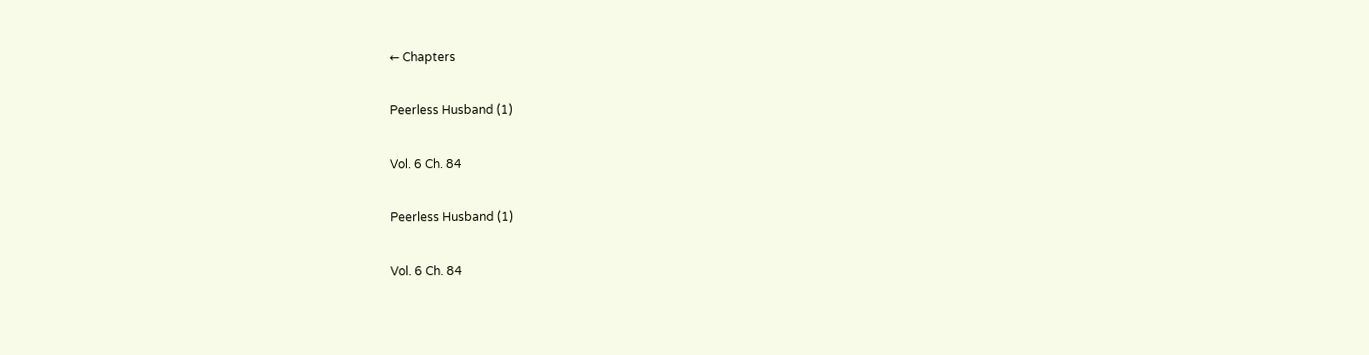← Chapters

Peerless Husband (1)

Vol. 6 Ch. 84

Peerless Husband (1)

Vol. 6 Ch. 84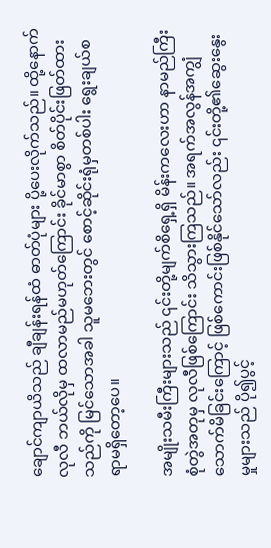ချောင်ကျာယိသည် ချီချန်းရန်ထံ ဓာတ်ပုံများ ပို့ပေးလိုက်သည်။ ထို့နောက် လုလီ ဘယ်လိုမှ ထလာမည်မဟုတ်ကြောင်း ခိုင်မာစွာ စိတ်ပိုင်းဖြတ်ထားသည်ကို မြင်သောအခါ သူမဘေးတွင် စောင့်ဆိုင်းရုံမှတစ်ပါး ရွေးချယ်စရာမရှိတော့ပေ။

အမျိုးသမီးကြီးများသည် ၎င်းတို့မျက်စိရှေ့ရှိ မိန်းကလေးဟာ နာမည်ကြီးစုံတွဲအတုမှ လုလီဖြစ်ကြောင်း သိသွားကြသည်။ အရက်အလွန်အကျွံသောက်မိခြင်းကြောင့် ဖြစ်ကောင်းဖြစ်နိုင်သော်လည်း ၎င်းတို့၏ဆွေးနွေးမှုများသည် ပို၍ပွင့်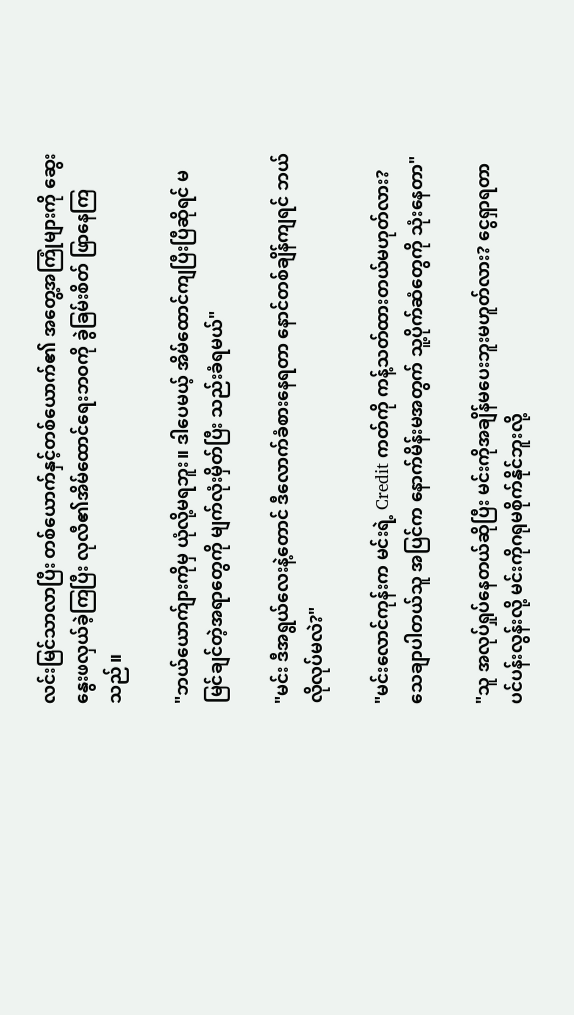လင်းမြင်သာလာပြီး တစ်ယောက်နှင့်တစ်ယောက်၏ အတွေ့အကြုံများကို ဆွေးနွေးဖလှယ်ခဲ့ကြပြီး လုလီ၏အိမ်ထောင်ရေးဘဝကို ခွဲခြမ်းစိတ် ဖြာနေကြသည်။

"ဘယ်ယောက်ျားကိုမှ ယုံလို့မရဘူး။ ဒါပေမယ့် အိမ်ထောင်ကျပြီးပြီဆိုရင် မမြင်ချင်တဲ့အရာတွေကို မျက်လုံးမှိတ်ပြီး သည်းခံရမယ်"

"မင်း ဒီအရွယ်လေးနဲ့တောင် ဒီလောက်ခံစားနေရတာ နောင်တစ်ချိန်ကျရင် ဘယ်လိုလုပ်မလဲ?"

"မင်းလောင်ကုန်းက မင်းရဲ့ Credit ကတ်ကို ကန့်သတ်ထားတယ်မဟုတ်လား? သေချာပါတယ်သူ အပြင်က နောက်မိန်းမအတွက် သူ့ပိုက်ဆံတွေကို သုံးနေတာ"

"သူ အလုပ်ရှုပ်နေတယ်ဆိုပြီး မင်းကိုအချိန်မပေးဘူးမဟူတ်လား? ငွေရှာရတာ ပင်ပန်းလွန်းလို့ မင်းကိုဂရုမစိုက်နိုင်ဘူးလို့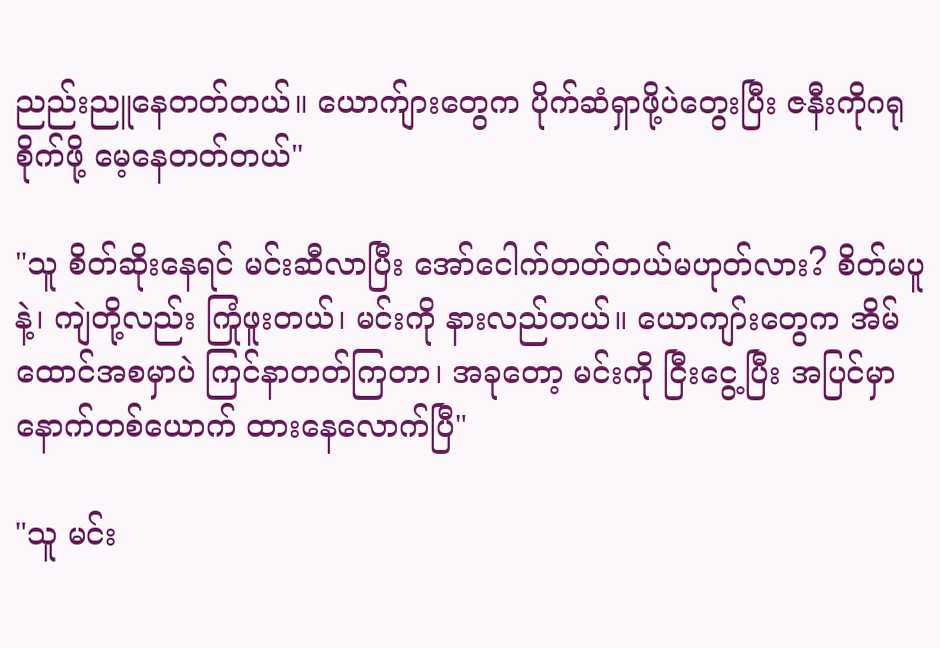ညည်းညူနေတတ်တယ်။ ယောက်ျားတွေက ပိုက်ဆံရှာဖို့ပဲတွေးပြီး ဇနီးကိုဂရုစိုက်ဖို့ မေ့နေတတ်တယ်"

"သူ စိတ်ဆိုးနေရင် မင်းဆီလာပြီး အော်ငေါက်တတ်တယ်မဟုတ်လား? စိတ်မပူနဲ့၊ ကျဲတို့လည်း ကြုံဖူးတယ်၊ မင်းကို နားလည်တယ်။ ယောကျာ်းတွေက အိမ်ထောင်အစမှာပဲ ကြင်နာတတ်ကြတာ၊ အခုတော့ မင်းကို ငြီးငွေ့ပြီး အပြင်မှာ နောက်တစ်ယောက် ထားနေလောက်ပြီ"

"သူ မင်း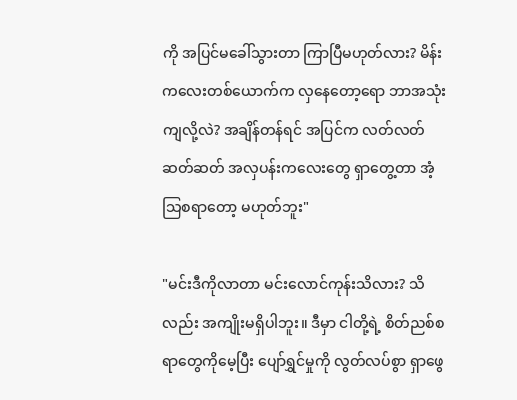ကို အပြင်မခေါ်သွားတာ ကြာပြီမဟုတ်လား? မိန်းကလေးတစ်ယောက်က လှနေတော့ရော ဘာအသုံးကျလို့လဲ? အချိန်တန်ရင် အပြင်က လတ်လတ်ဆတ်ဆတ် အလှပန်းကလေးတွေ ရှာတွေ့တာ အံ့သြစရာတော့ မဟုတ်ဘူး"

"မင်းဒီကိုလာတာ မင်းလောင်ကုန်းသိလား? သိလည်း အကျိုးမရှိပါဘူး။ ဒီမှာ ငါတို့ရဲ့ စိတ်ညစ်စရာတွေကိုမေ့ပြီး ပျော်ရွှင်မှုကို လွတ်လပ်စွာ ရှာဖွေ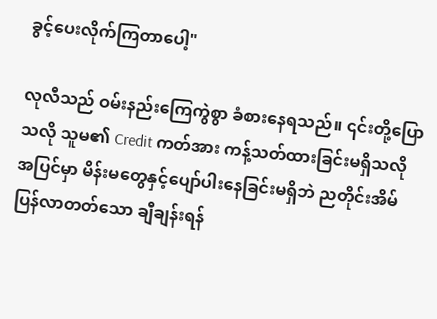ခွင့်ပေးလိုက်ကြတာပေါ့"

လုလီသည် ဝမ်းနည်းကြေကွဲစွာ ခံစားနေရသည်။ ၎င်းတို့ပြောသလို သူမ၏ Credit ကတ်အား ကန့်သတ်ထားခြင်းမရှိသလို အပြင်မှာ မိန်းမတွေနှင့်ပျော်ပါးနေခြင်းမရှိဘဲ ညတိုင်းအိမ်ပြန်လာတတ်သော ချီချန်းရန်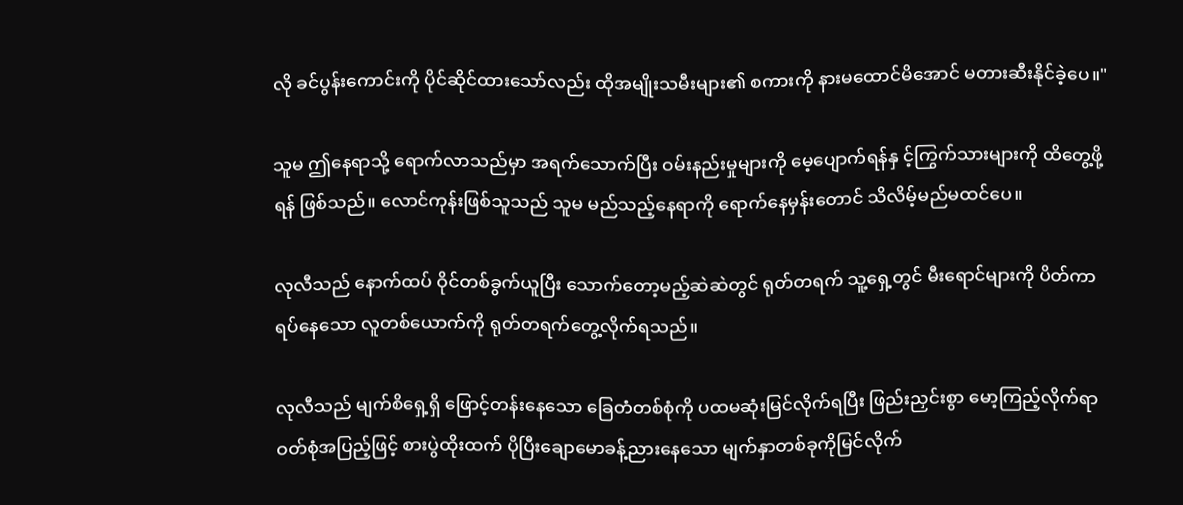လို ခင်ပွန်းကောင်းကို ပိုင်ဆိုင်ထားသော်လည်း ထိုအမျိုးသမီးများ၏ စကားကို နားမထောင်မိအောင် မတားဆီးနိုင်ခဲ့ပေ။"

သူမ ဤနေရာသို့ ရောက်လာသည်မှာ အရက်သောက်ပြီး ဝမ်းနည်းမှုများကို မေ့ပျောက်ရန်နှ င့်ကြွက်သားများကို ထိတွေ့ဖို့ရန် ဖြစ်သည်။ လောင်ကုန်းဖြစ်သူသည် သူမ မည်သည့်နေရာကို ရောက်နေမှန်းတောင် သိလိမ့်မည်မထင်ပေ။

လုလီသည် နောက်ထပ် ဝိုင်တစ်ခွက်ယူပြီး သောက်တော့မည့်ဆဲဆဲတွင် ရုတ်တရက် သူ့ရှေ့တွင် မီးရောင်များကို ပိတ်ကာ ရပ်နေသော လူတစ်ယောက်ကို ရုတ်တရက်တွေ့လိုက်ရသည်။

လုလီသည် မျက်စိရှေ့ရှိ ဖြောင့်တန်းနေသော ခြေတံတစ်စုံကို ပထမဆုံးမြင်လိုက်ရပြီး ဖြည်းညှင်းစွာ မော့ကြည့်လိုက်ရာ ဝတ်စုံအပြည့်ဖြင့် စားပွဲထိုးထက် ပိုပြီးချောမောခန့်ညားနေသော မျက်နှာတစ်ခုကိုမြင်လိုက်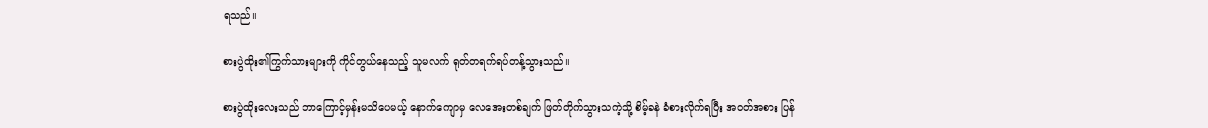ရသည်။

စားပွဲထိုး၏ကြွက်သားများကို ကိုင်တွယ်နေသည့် သူမလက် ရုတ်တရက်ရပ်တန့်သွားသည်။

စားပွဲထိုးလေးသည် ဘာကြောင့်မှန်းမသိပေမယ့် နောက်ကျောမှ လေအေးတစ်ချက် ဖြတ်တိုက်သွားသကဲ့သို့ စိမ့်ခနဲ ခံစားလိုက်ရပြီး အဝတ်အစား ပြန်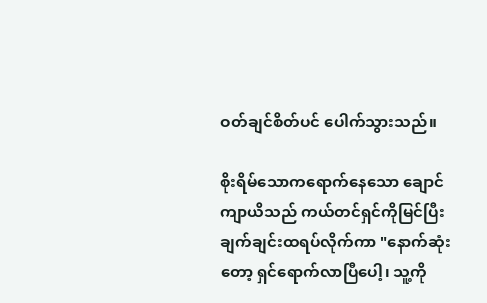ဝတ်ချင်စိတ်ပင် ပေါက်သွားသည်။

စိုးရိမ်သောကရောက်နေသော ချောင်ကျာယိသည် ကယ်တင်ရှင်ကိုမြင်ပြီး ချက်ချင်းထရပ်လိုက်ကာ "နောက်ဆုံးတော့ ရှင်ရောက်လာပြီပေါ့၊ သူ့ကို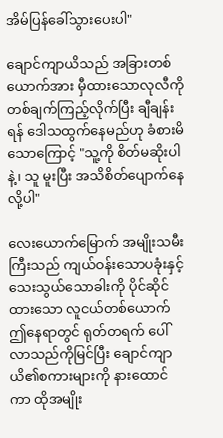အိမ်ပြန်ခေါ်သွားပေးပါ"

ချောင်ကျာယိသည် အခြားတစ်ယောက်အား မှီထားသောလုလီကို တစ်ချက်ကြည့်လိုက်ပြီး ချီချန်းရန် ဒေါသထွက်နေမည်ဟု ခံစားမိသောကြောင့် "သူ့ကို စိတ်မဆိုးပါနဲ့၊ သူ မူးပြီး အသိစိတ်ပျောက်နေလို့ပါ"

လေးယောက်မြောက် အမျိုးသမီးကြီးသည် ကျယ်ဝန်းသောပခုံးနှင့် သေးသွယ်သောခါးကို ပိုင်ဆိုင်ထားသော လူငယ်တစ်ယောက် ဤနေရာတွင် ရုတ်တရက် ပေါ်လာသည်ကိုမြင်ပြီး ချောင်ကျာယိ၏စကားများကို နားထောင်ကာ ထိုအမျိုး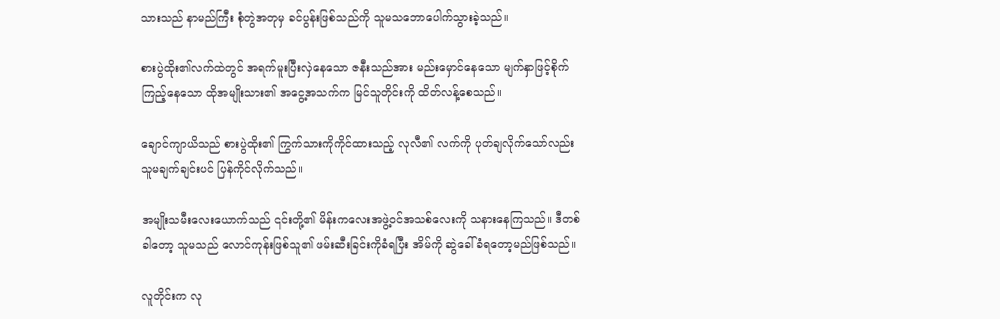သားသည် နာမည်ကြီး စုံတွဲအတုမှ ခင်ပွန်းဖြစ်သည်ကို သူမသဘောပေါက်သွားခဲ့သည်။

စားပွဲထိုး၏လက်ထဲတွင် အရက်မူးပြီးလှဲနေသော ဇနီးသည်အား မည်းမှောင်နေသော မျက်နှာဖြင့်စိုက်ကြည့်နေသော ထိုအမျိုးသား၏ အငွေ့အသက်က မြင်သူတိုင်းကို ထိတ်လန့်စေသည်။

ချောင်ကျာယိသည် စားပွဲထိုး၏ ကြွက်သားကိုကိုင်ထားသည့် လုလီ၏ လက်ကို ပုတ်ချလိုက်သော်လည်း သူမချက်ချင်းပင် ပြန်ကိုင်လိုက်သည်။

အမျိုးသမီးလေးယောက်သည် ၎င်းတို့၏ မိန်းကလေးအဖွဲ့ဝင်အသစ်လေးကို သနားနေကြသည်။ ဒီတစ်ခါတော့ သူမသည် လောင်ကုန်းဖြစ်သူ၏ ဖမ်းဆီးခြင်းကိုခံရပြီး အိမ်ကို ဆွဲခေါ်ခံရတော့မည်ဖြစ်သည်။

လူတိုင်းက လု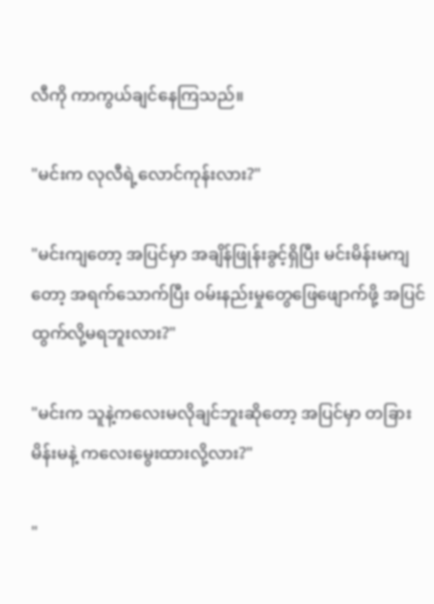လီကို ကာကွယ်ချင်နေကြသည်။

"မင်းက လုလီရဲ့လောင်ကုန်းလား?"

"မင်းကျတော့ အပြင်မှာ အချိန်ဖြုန်းခွင့်ရှိပြီး မင်းမိန်းမကျတော့ အရက်သောက်ပြီး ဝမ်းနည်းမှုတွေဖြေဖျောက်ဖို့ အပြင်ထွက်လို့မရဘူးလား?"

"မင်းက သူနဲ့ကလေးမလိုချင်ဘူးဆိုတော့ အပြင်မှာ တခြားမိန်းမနဲ့ ကလေးမွေးထားလို့လား?"

"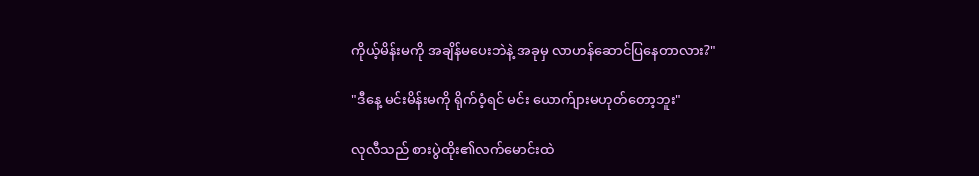ကိုယ့်မိန်းမကို အချိန်မပေးဘဲနဲ့ အခုမှ လာဟန်ဆောင်ပြနေတာလား?"

"ဒီနေ့ မင်းမိန်းမကို ရိုက်ဝံ့ရင် မင်း ယောက်ျားမဟုတ်တော့ဘူး"

လုလီသည် စားပွဲထိုး၏လက်မောင်းထဲ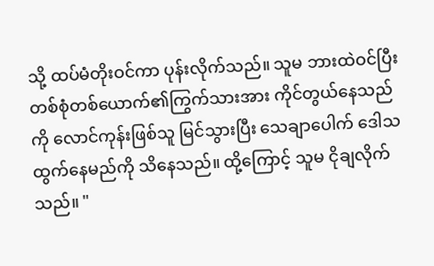သို့ ထပ်မံတိုးဝင်ကာ ပုန်းလိုက်သည်။ သူမ ဘားထဲဝင်ပြီး တစ်စုံတစ်ယောက်၏ကြွက်သားအား ကိုင်တွယ်နေသည်ကို လောင်ကုန်းဖြစ်သူ မြင်သွားပြီး သေချာပေါက် ဒေါသထွက်နေမည်ကို သိနေသည်။ ထို့ကြောင့် သူမ ငိုချလိုက်သည်။ "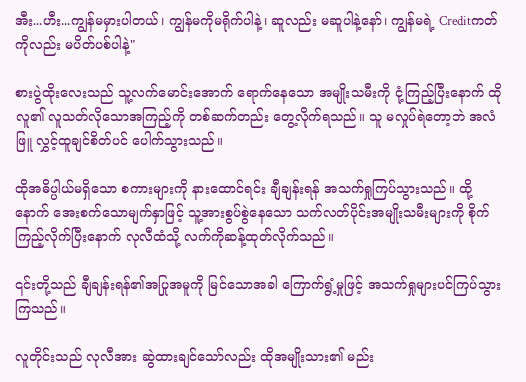အီး...ဟီး...ကျွန်မမှားပါတယ်၊ ကျွန်မကိုမရိုက်ပါနဲ့၊ ဆူလည်း မဆူပါနဲ့နော်၊ ကျွန်မရဲ့ Creditကတ်ကိုလည်း မပိတ်ပစ်ပါနဲ့"

စားပွဲထိုးလေးသည် သူ့လက်မောင်းအောက် ရောက်နေသော အမျိုးသမီးကို ငုံ့ကြည့်ပြီးနောက် ထိုလူ၏ လူသတ်လိုသောအကြည့်ကို တစ်ဆက်တည်း တွေ့လိုက်ရသည်။ သူ မလှုပ်ရဲတော့ဘဲ အလံဖြူ လွှင့်ထူချင်စိတ်ပင် ပေါက်သွားသည်။

ထိုအဓိပ္ပါယ်မရှိသော စကားများကို နားထောင်ရင်း ချီချန်းရန် အသက်ရှုကြပ်သွားသည်။ ထို့နောက် အေးစက်သောမျက်နှာဖြင့် သူ့အားစွပ်စွဲနေသော သက်လတ်ပိုင်းအမျိုးသမီးများကို စိုက်ကြည့်လိုက်ပြီးနောက် လုလီထံသို့ လက်ကိုဆန့်ထုတ်လိုက်သည်။

၎င်းတို့သည် ချီချန်းရန်၏အပြုအမူကို မြင်သောအခါ ကြောက်ရွံ့မှုဖြင့် အသက်ရှုများပင်ကြပ်သွားကြသည်။

လူတိုင်းသည် လုလီအား ဆွဲထားချင်သော်လည်း ထိုအမျိုးသား၏ မည်း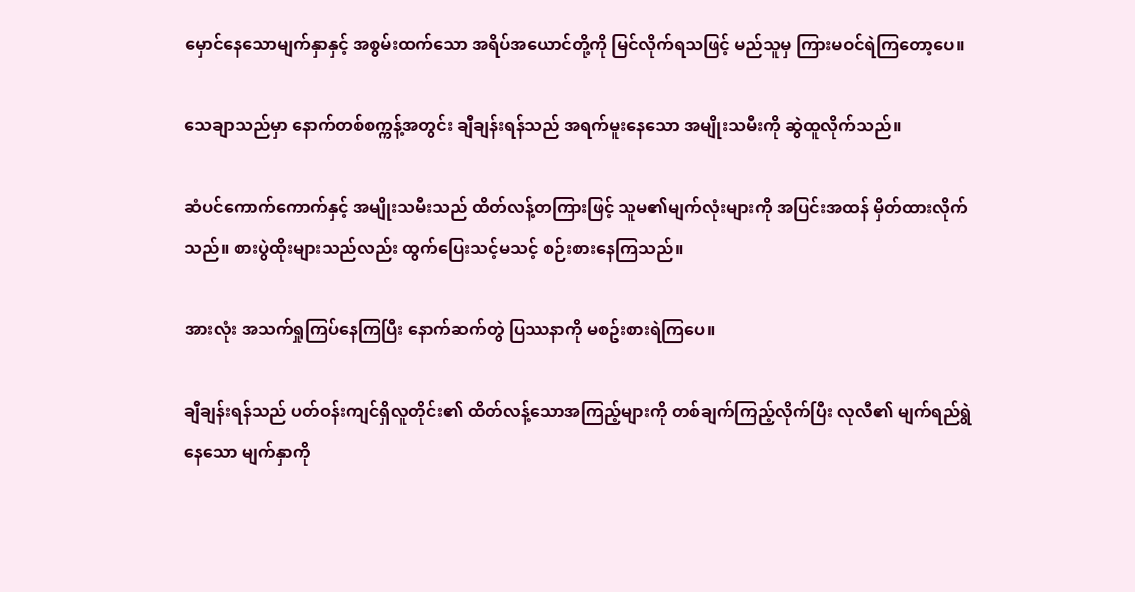မှောင်နေသောမျက်နှာနှင့် အစွမ်းထက်သော အရိပ်အယောင်တို့ကို မြင်လိုက်ရသဖြင့် မည်သူမှ ကြားမဝင်ရဲကြတော့ပေ။

သေချာသည်မှာ နောက်တစ်စက္ကန့်အတွင်း ချီချန်းရန်သည် အရက်မူးနေသော အမျိုးသမီးကို ဆွဲထူလိုက်သည်။

ဆံပင်ကောက်ကောက်နှင့် အမျိုးသမီးသည် ထိတ်လန့်တကြားဖြင့် သူမ၏မျက်လုံးများကို အပြင်းအထန် မှိတ်ထားလိုက်သည်။ စားပွဲထိုးများသည်လည်း ထွက်ပြေးသင့်မသင့် စဉ်းစားနေကြသည်။

အားလုံး အသက်ရှုကြပ်နေကြပြီး နောက်ဆက်တွဲ ပြဿနာကို မစဥ်းစားရဲကြပေ။

ချီချန်းရန်သည် ပတ်ဝန်းကျင်ရှိလူတိုင်း၏ ထိတ်လန့်သောအကြည့်များကို တစ်ချက်ကြည့်လိုက်ပြီး လုလီ၏ မျက်ရည်ရွဲနေသော မျက်နှာကို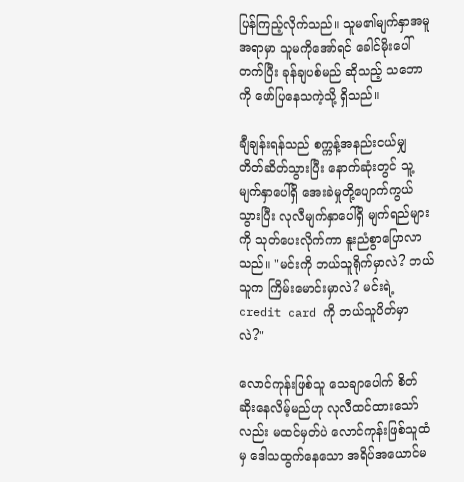ပြန်ကြည့်လိုက်သည်။ သူမ၏မျက်နှာအမူအရာမှာ သူမကိုအော်ရင် ခေါင်မိုးပေါ်တက်ပြီး ခုန်ချပစ်မည် ဆိုသည့် သဘောကို ဖော်ပြနေသကဲ့သို့ ရှိသည်။

ချီချန်းရန်သည် စက္ကန့်အနည်းငယ်မျှ တိတ်ဆိတ်သွားပြီး နောက်ဆုံးတွင် သူ့မျက်နှာပေါ်ရှိ အေးခဲမှုတို့ပျောက်ကွယ်သွားပြီး လုလီမျက်နှာပေါ်ရှိ မျက်ရည်များကို သုတ်ပေးလိုက်ကာ နူးညံစွာပြောလာသည်။ "မင်းကို ဘယ်သူရိုက်မှာလဲ? ဘယ်သူက ကြိမ်းမောင်းမှာလဲ? မင်းရဲ့ credit card ကို ဘယ်သူပိတ်မှာလဲ?"

လောင်ကုန်းဖြစ်သူ သေချာပေါက် စိတ်ဆိုးနေလိမ့်မည်ဟု လုလီထင်ထားသော်လည်း မထင်မှတ်ပဲ လောင်ကုန်းဖြစ်သူထံမှ ဒေါသထွက်နေသော အရိပ်အယောင်မ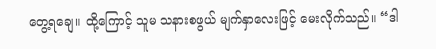တွေ့ရချေ။ ထို့ကြောင့် သူမ သနားစဖွယ် မျက်နှာလေးဖြင့် မေးလိုက်သည်။ “ဒါ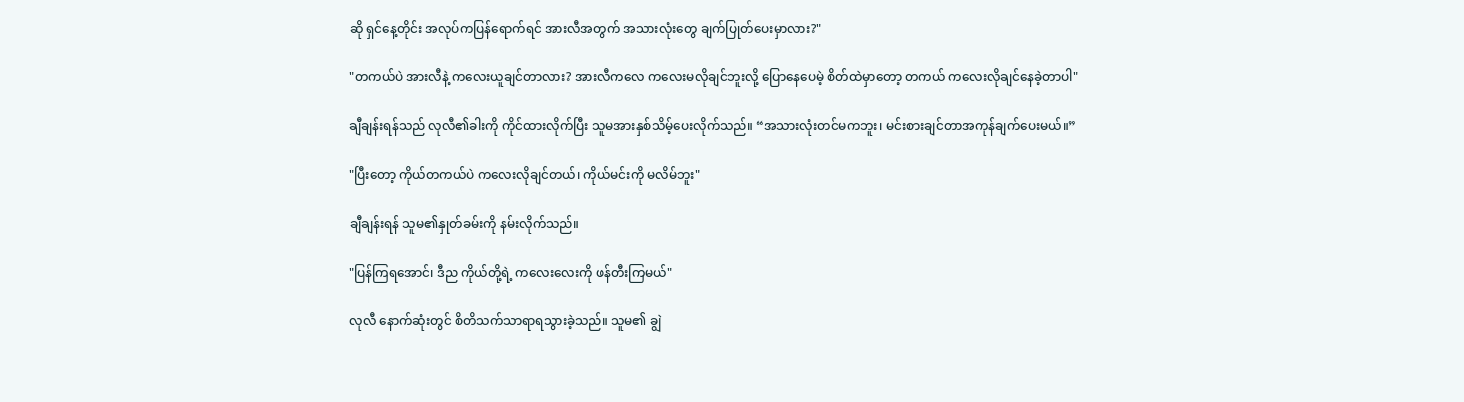ဆို ရှင်နေ့တိုင်း အလုပ်ကပြန်ရောက်ရင် အားလီအတွက် အသားလုံးတွေ ချက်ပြုတ်ပေးမှာလား?"

"တကယ်ပဲ အားလီနဲ့ ကလေးယူချင်တာလား? အားလီကလေ ကလေးမလိုချင်ဘူးလို့ ပြောနေပေမဲ့ စိတ်ထဲမှာတော့ တကယ် ကလေးလိုချင်နေခဲ့တာပါ"

ချီချန်းရန်သည် လုလီ၏ခါးကို ကိုင်ထားလိုက်ပြီး သူမအားနှစ်သိမ့်ပေးလိုက်သည်။ “အသားလုံးတင်မကဘူး၊ မင်းစားချင်တာအကုန်ချက်ပေးမယ်။”

"ပြီးတော့ ကိုယ်တကယ်ပဲ ကလေးလိုချင်တယ်၊ ကိုယ်မင်းကို မလိမ်ဘူး"

ချီချန်းရန် သူမ၏နှုတ်ခမ်းကို နမ်းလိုက်သည်။

"ပြန်ကြရအောင်၊ ဒီည ကိုယ်တို့ရဲ့ ကလေးလေးကို ဖန်တီးကြမယ်"

လုလီ နောက်ဆုံးတွင် စိတိသက်သာရာရသွားခဲ့သည်။ သူမ၏ ချွဲ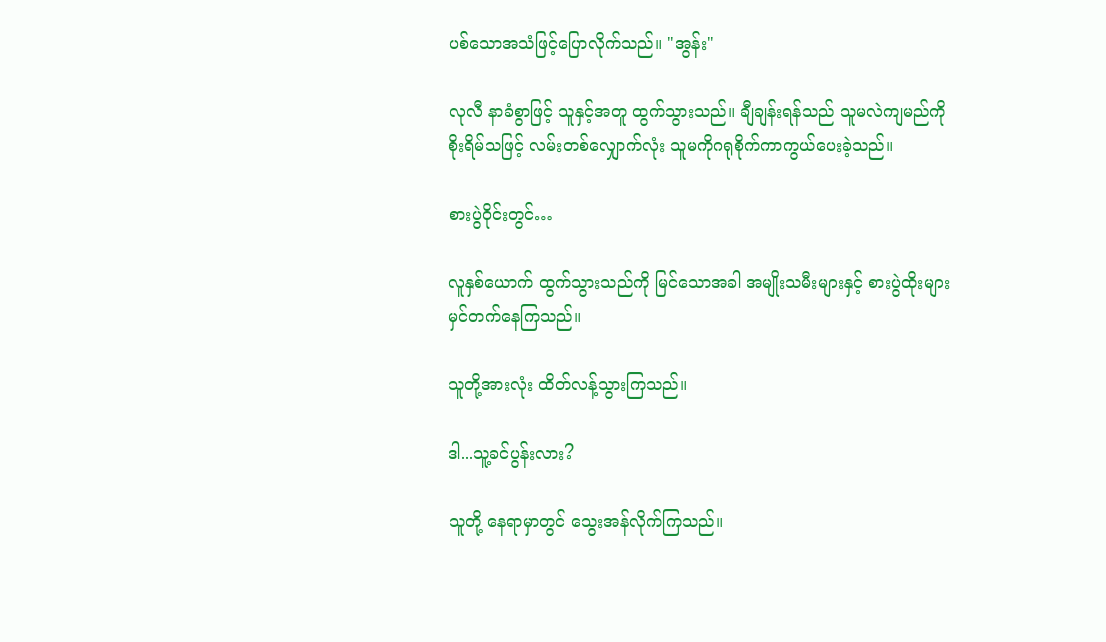ပစ်သောအသံဖြင့်ပြောလိုက်သည်။ "အွန်း"

လုလီ နာခံစွာဖြင့် သူနှင့်အတူ ထွက်သွားသည်။ ချီချန်းရန်သည် သူမလဲကျမည်ကိုစိုးရိမ်သဖြင့် လမ်းတစ်လျှောက်လုံး သူမကိုဂရုစိုက်ကာကွယ်ပေးခဲ့သည်။

စားပွဲဝိုင်းတွင်…

လူနှစ်ယောက် ထွက်သွားသည်ကို မြင်သောအခါ အမျိုးသမီးများနှင့် စားပွဲထိုးများ မှင်တက်နေကြသည်။

သူတို့အားလုံး ထိတ်လန့်သွားကြသည်။

ဒါ...သူ့ခင်ပွန်းလား?

သူတို့ နေရာမှာတွင် သွေးအန်လိုက်ကြသည်။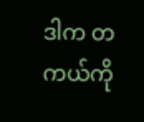ဒါက တကယ်ကို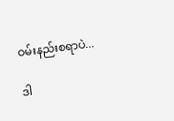ဝမ်းနည်းစရာပဲ...

ဒါ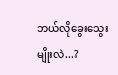ဘယ်လိုခွေးသွေးမျိုးလဲ...?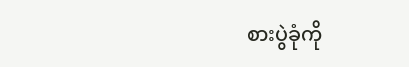စားပွဲခုံကို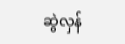ဆွဲလှန်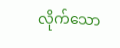လိုက်သော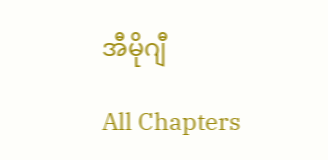အီမိုဂျီ

All Chapters